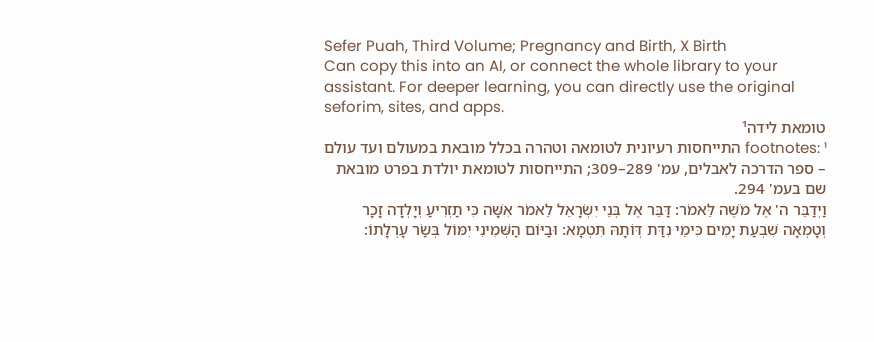Sefer Puah, Third Volume; Pregnancy and Birth, X Birth
Can copy this into an AI, or connect the whole library to your assistant. For deeper learning, you can directly use the original seforim, sites, and apps.
טומאת לידה¹
footnotes: ¹ התייחסות רעיונית לטומאה וטהרה בכלל מובאת במעולם ועד עולם – ספר הדרכה לאבלים, עמ' 289–309; התייחסות לטומאת יולדת בפרט מובאת שם בעמ' 294.
וַיְדַבֵּר ה' אֶל מֹשֶׁה לֵּאמֹר: דַּבֵּר אֶל בְּנֵי יִשְׂרָאֵל לֵאמֹר אִשָּׁה כִּי תַזְרִיעַ וְיָלְדָה זָכָר וְטָמְאָה שִׁבְעַת יָמִים כִּימֵי נִדַּת דְּוֹתָהּ תִּטְמָא: וּבַיּוֹם הַשְּׁמִינִי יִמּוֹל בְּשַׂר עָרְלָתוֹ: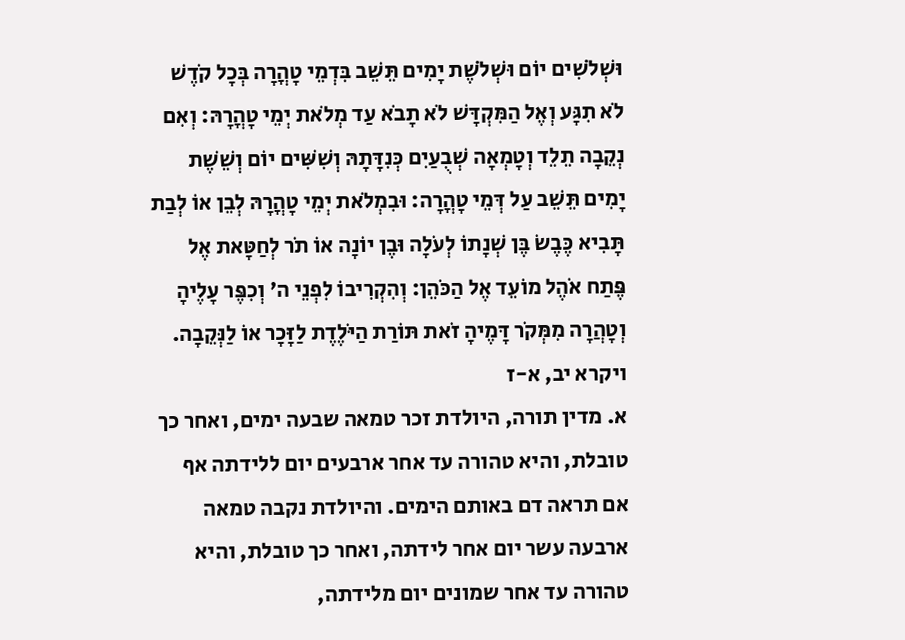וּשְׁלֹשִׁים יוֹם וּשְׁלֹשֶׁת יָמִים תֵּשֵׁב בִּדְמֵי טָהֳרָה בְּכָל קֹדֶשׁ לֹא תִגָּע וְאֶל הַמִּקְדָּשׁ לֹא תָבֹא עַד מְלֹאת יְמֵי טָהֳרָהּ: וְאִם נְקֵבָה תֵלֵד וְטָמְאָה שְׁבֻעַיִם כְּנִדָּתָהּ וְשִׁשִּׁים יוֹם וְשֵׁשֶׁת יָמִים תֵּשֵׁב עַל דְּמֵי טָהֳרָה: וּבִמְלֹאת יְמֵי טָהֳרָהּ לְבֵן אוֹ לְבַת תָּבִיא כֶּבֶשׂ בֶּן שְׁנָתוֹ לְעֹלָה וּבֶן יוֹנָה אוֹ תֹר לְחַטָּאת אֶל פֶּתַח אֹהֶל מוֹעֵד אֶל הַכֹּהֵן: וְהִקְרִיבוֹ לִפְנֵי ה' וְכִפֶּר עָלֶיהָ וְטָהֲרָה מִמְּקֹר דָּמֶיהָ זֹאת תּוֹרַת הַיֹּלֶדֶת לַזָּכָר אוֹ לַנְּקֵבָה. ויקרא יב, א-ז
א. מדין תורה, היולדת זכר טמאה שבעה ימים, ואחר כך טובלת, והיא טהורה עד אחר ארבעים יום ללידתה אף אם תראה דם באותם הימים. והיולדת נקבה טמאה ארבעה עשר יום אחר לידתה, ואחר כך טובלת, והיא טהורה עד אחר שמונים יום מלידתה,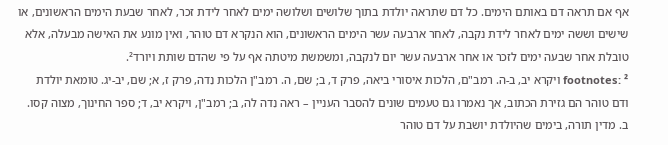אף אם תראה דם באותם הימים. כל דם שתראה יולדת בתוך שלושים ושלושה ימים לאחר לידת זכר, לאחר שבעת הימים הראשונים, או שישים וששה ימים לאחר לידת נקבה, לאחר ארבעה עשר הימים הראשונים, הוא הנקרא דם טוהר, ואין מונע את האישה מבעלה, אלא טובלת אחר שבעה ימים לזכר או אחר ארבעה עשר יום לנקבה, ומשמשת מיטתה אף על פי שהדם שותת ויורד².
footnotes: ² ויקרא יב, ב-ה. רמב"ם, הלכות איסורי ביאה, פרק ד, ב; שם, ה. רמב"ן הלכות נִדה, פרק ז, א; שם, יב-יג. טומאת יולדת ודם טוהר הם גזירת הכתוב, אך נאמרו גם טעמים שונים להסבר העניין – ראה נִדה לה, ב; רמב"ן, ויקרא יב, ד; ספר החינוך, מצוה קסו.
ב. מדין תורה, בימים שהיולדת יושבת על דם טוהר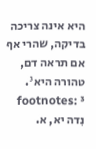היא אינה צריכה בדיקה, שהרי אף אם תראה דם, טהורה היא³.
footnotes: ³ נִדה יא, א.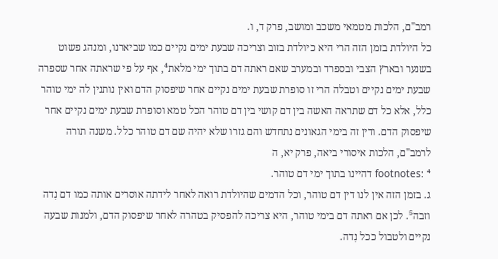רמב"ם, הלכות מטמאי משכב ומושב, פרק ד, ו.
כל היולדת בזמן הזה הרי היא כיולדת בזוב וצריכה שבעת ימים נקיים כמו שביארנו, ומנהג פשוט בשנער ובארץ הצבי ובספרד ובמערב שאם ראתה דם בתוך ימי מלאת⁴, אף על פי שראתה אחר שספרה שבעת ימים נקיים וטבלה הרי זו סופרת שבעת ימים נקיים אחר שיפסוק הדם ואין נותנין לה ימי טוהר כלל, אלא כל דם שתראה האשה בין דם קושי בין דם טוהר הכל טמא וסופרת שבעת ימים נקיים אחר שיפסוק הדם. ודין זה בימי הגאונים נתחדש והם גזרו שלא יהיה שם דם טוהר כלל. משנה תורה לרמב"ם, הלכות איסורי ביאה, פרק יא, ה
footnotes: ⁴ דהיינו בתוך ימי דם טוהר.
ג. בזמן הזה אין לנו דין דם טוהר, וכל הדמים שהיולדת רואה לאחר לידתה אוסרים אותה כמו דם נִדה וזבה⁵. לכן אם ראתה דם בימי טוהר, היא צריכה להפסיק בטהרה לאחר שיפסוק הדם, ולמנות שבעה נקיים ולטבול ככל נִדה.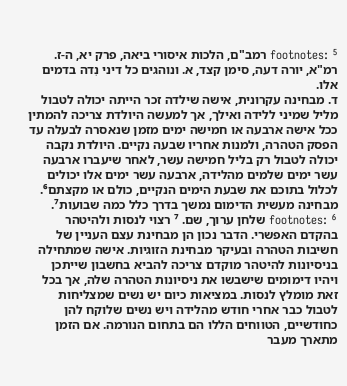footnotes: ⁵ רמב"ם, הלכות איסורי ביאה, פרק יא, ה-ז. רמ"א, יורה דעה, סימן קצד, א. ונוהגים כל דיני נִדה בדמים אלו.
ד. מבחינה עקרונית, אישה שילדה זכר הייתה יכולה לטבול מליל שמיני ללידה ואילך, אך למעשה היולדת צריכה להמתין ככל אישה ארבעה או חמישה ימים מזמן שנאסרה לבעלה עד הפסק הטהרה, ולמנות אחריו שבעה נקיים. היולדת נקבה יכולה לטבול רק בליל חמישה עשר, לאחר שיעברו ארבעה עשר ימים שלמים מהלידה, ארבעה עשר ימים אלו יכולים לכלול בתוכם את שבעת הימים הנקיים, כולם או מקצתם⁶. מבחינה מעשית הדימום נמשך בדרך כלל כמה שבועות⁷.
footnotes: ⁶ שלחן ערוך, שם. ⁷ רצוי לנסות ולהיטהר בהקדם האפשרי. הדבר נכון הן מבחינת עצם העניין של חשיבות הטהרה ובעיקר מבחינת הזוגיות. אישה שמתחילה בניסיונות להיטהר מוקדם צריכה להביא בחשבון שייתכן ויהיו דימומים שישבשו את ניסיונות הטהרה שלה, אך בכל זאת מומלץ לנסות. במציאות כיום יש נשים שמצליחות לטבול כבר אחרי חודש מהלידה ויש נשים שלוקח להן כחודשיים, הטווחים הללו הם בתחום הנורמה. אם הזמן מתארך מעבר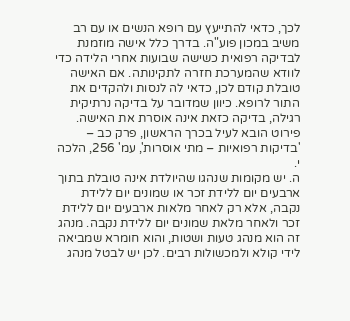לכך, כדאי להתייעץ עם רופא הנשים או עם רב משיב במכון פוע"ה. בדרך כלל אישה מוזמנת לבדיקה רפואית כשישה שבועות אחרי הלידה כדי לוודא שהמערכת חזרה לתקינותה. אם האישה טובלת קודם לכן, כדאי לה לנסות ולהקדים את התור לרופא. כיוון שמדובר על בדיקה נרתיקית רגילה, בדיקה כזאת אינה אוסרת את האישה. פירוט הובא לעיל בכרך הראשון, פרק כב – 'בדיקות רפואיות – מתי אוסרות', עמ' 256, הלכה י.
ה. יש מקומות שנהגו שהיולדת אינה טובלת בתוך ארבעים יום ללידת זכר או שמונים יום ללידת נקבה, אלא רק לאחר מלאות ארבעים יום ללידת זכר ולאחר מלאת שמונים יום ללידת נקבה. מנהג זה הוא מנהג טעות ושטות, והוא חומרא שמביאה לידי קולא ולמכשולות רבים. לכן יש לבטל מנהג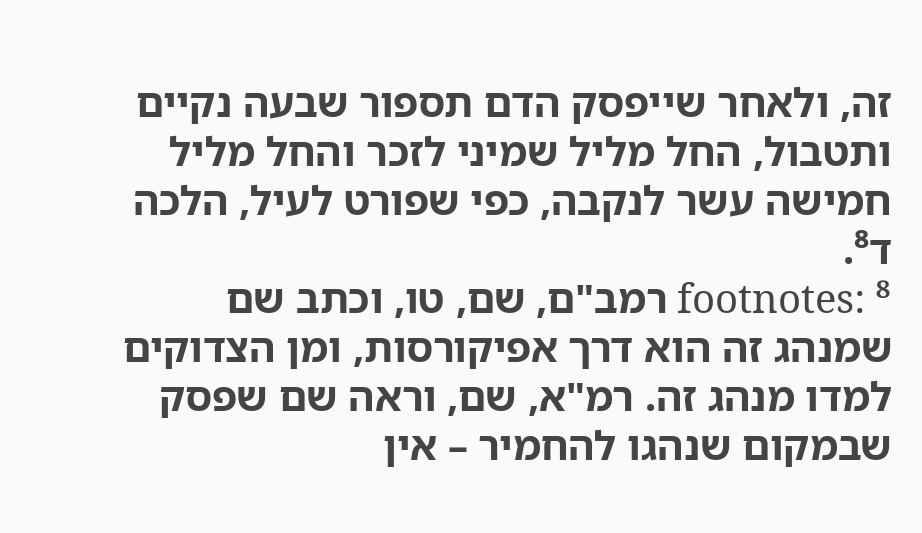זה, ולאחר שייפסק הדם תספור שבעה נקיים ותטבול, החל מליל שמיני לזכר והחל מליל חמישה עשר לנקבה, כפי שפורט לעיל, הלכה ד⁸.
footnotes: ⁸ רמב"ם, שם, טו, וכתב שם שמנהג זה הוא דרך אפיקורסות, ומן הצדוקים למדו מנהג זה. רמ"א, שם, וראה שם שפסק שבמקום שנהגו להחמיר – אין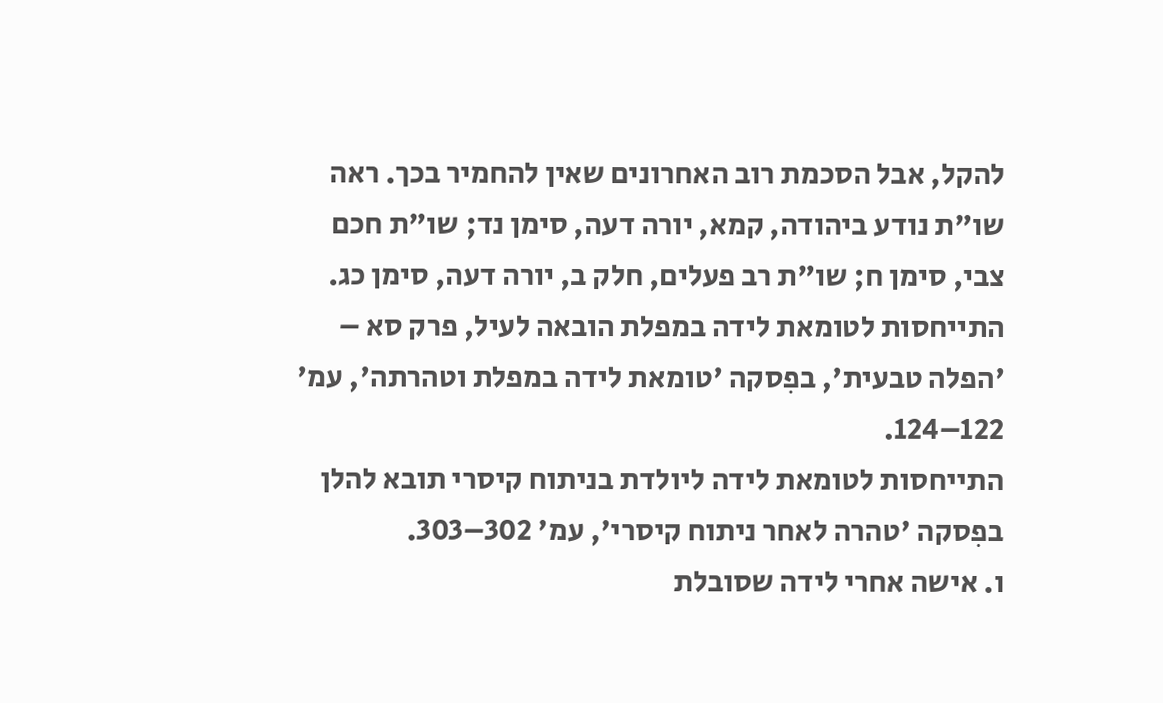להקל, אבל הסכמת רוב האחרונים שאין להחמיר בכך. ראה שו"ת נודע ביהודה, קמא, יורה דעה, סימן נד; שו"ת חכם צבי, סימן ח; שו"ת רב פעלים, חלק ב, יורה דעה, סימן כג.
התייחסות לטומאת לידה במפלת הובאה לעיל, פרק סא – 'הפלה טבעית', בפִסקה 'טומאת לידה במפלת וטהרתה', עמ' 122–124.
התייחסות לטומאת לידה ליולדת בניתוח קיסרי תובא להלן בפִסקה 'טהרה לאחר ניתוח קיסרי', עמ' 302–303.
ו. אישה אחרי לידה שסובלת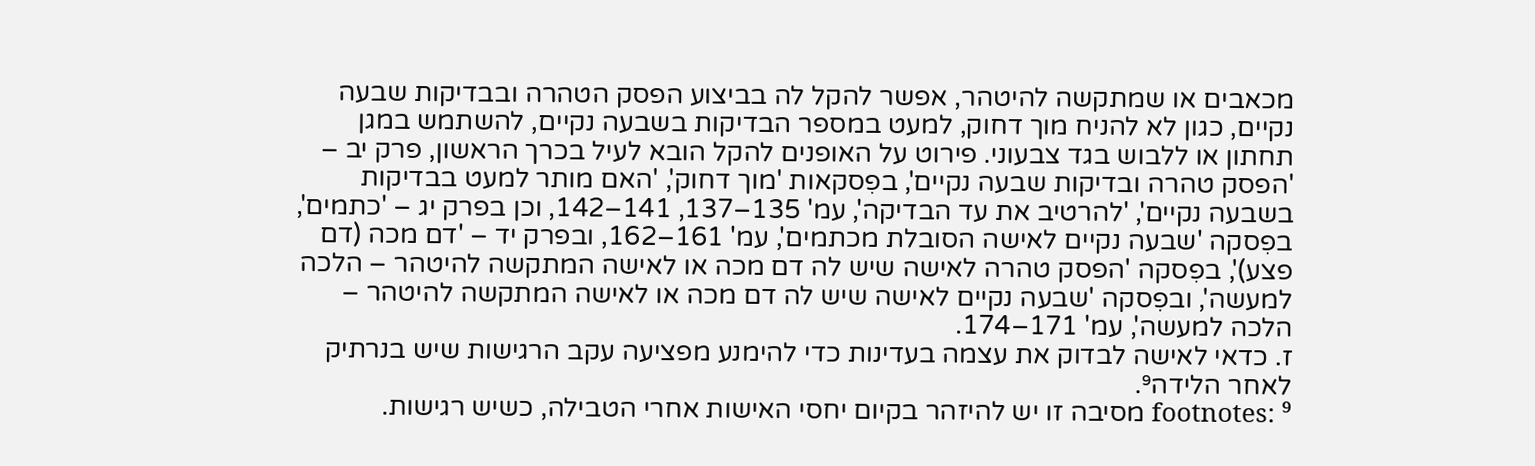מכאבים או שמתקשה להיטהר, אפשר להקל לה בביצוע הפסק הטהרה ובבדיקות שבעה נקיים, כגון לא להניח מוך דחוק, למעט במספר הבדיקות בשבעה נקיים, להשתמש במגן תחתון או ללבוש בגד צבעוני. פירוט על האופנים להקל הובא לעיל בכרך הראשון, פרק יב – 'הפסק טהרה ובדיקות שבעה נקיים', בפִסקאות 'מוך דחוק', 'האם מותר למעט בבדיקות בשבעה נקיים', 'להרטיב את עד הבדיקה', עמ' 135–137, 141–142, וכן בפרק יג – 'כתמים', בפִסקה 'שבעה נקיים לאישה הסובלת מכתמים', עמ' 161–162, ובפרק יד – 'דם מכה (דם פצע)', בפִסקה 'הפסק טהרה לאישה שיש לה דם מכה או לאישה המתקשה להיטהר – הלכה למעשה', ובפִסקה 'שבעה נקיים לאישה שיש לה דם מכה או לאישה המתקשה להיטהר – הלכה למעשה', עמ' 171–174.
ז. כדאי לאישה לבדוק את עצמה בעדינות כדי להימנע מפציעה עקב הרגישות שיש בנרתיק לאחר הלידה⁹.
footnotes: ⁹ מסיבה זו יש להיזהר בקיום יחסי האישות אחרי הטבילה, כשיש רגישות.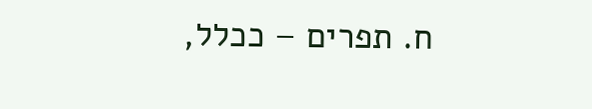ח. תפרים – ככלל,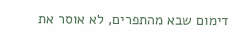דימום שבא מהתפרים, לא אוסר את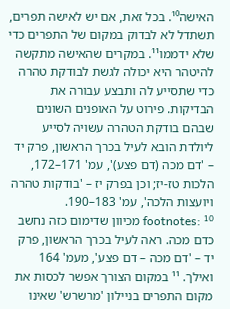האישה¹⁰. בכל זאת, אם יש לאישה תפרים, תשתדל לא לבדוק במקום של התפרים כדי שלא ידממו¹¹. במקרים שהאישה מתקשה להיטהר היא יכולה לגשת לבודקת טהרה כדי שתסייע לה ותבצע עבורה את הבדיקות. פירוט על האופנים השונים שבהם בודקת הטהרה עשויה לסייע ליולדת הובא לעיל בכרך הראשון, פרק יד – 'דם מכה (דם פצע)', עמ' 171–172, הלכות טז-יז; וכן בפרק יז – 'בודקות טהרה ויועצות הלכה', עמ' 183–190.
footnotes: ¹⁰ מכיוון שדימום כזה נחשב כדם מכה. ראה לעיל בכרך הראשון, פרק יד – 'דם מכה – דם פצע', מעמ' 164 ואילך. ¹¹ במקום הצורך אפשר לכסות את מקום התפרים בניילון 'מרשרש' שאינו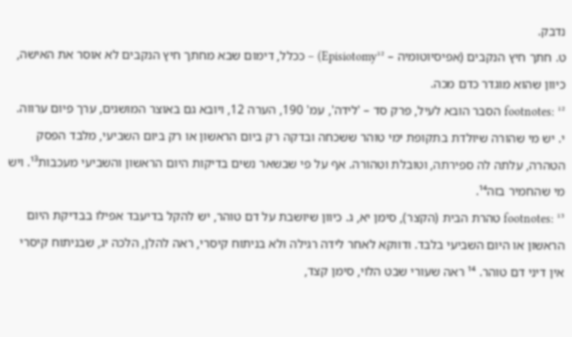נדבק.
ט. חתך חיץ הנקבים (אפיסיוטומיה – Episiotomy¹²) – ככלל, דימום שבא מחתך חיץ הנקבים לא אוסר את האישה, כיוון שהוא מוגדר כדם מכה.
footnotes: ¹² הסבר הובא לעיל, פרק סד – 'לידה', עמ' 190, הערה 12, ויובא גם באוצר המושגים, ערך פיום ערווה.
י. יש מי שהורה שיולדת בתקופת ימי טוהר ששכחה ובדקה רק ביום הראשון או רק ביום השביעי, מלבד הפסק הטהרה, עלתה לה ספירתה, וטובלת וטהורה. אף על פי שבשאר נשים בדיקות היום הראשון והשביעי מעכבות¹³. ויש מי שהחמיר בזה¹⁴.
footnotes: ¹³ טהרת הבית (הקצר), סימן יא, ג. כיוון שיושבת על דם טוהר, יש להקל בדיעבד אפילו בבדיקת היום הראשון או היום השביעי בלבד. ודווקא לאחר לידה רגילה ולא בניתוח קיסרי, ראה להלן, הלכה יג, שבניתוח קיסרי אין דיני דם טוהר. ¹⁴ ראה שעורי שבט הלוי, סימן קצד,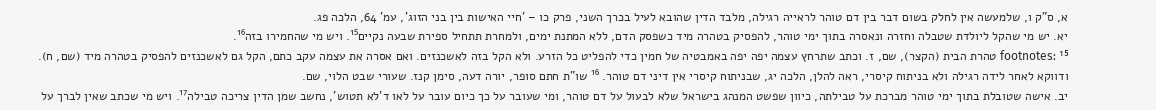א, ס"ק ו, שלמעשה אין לחלק בשום דבר בין דם טוהר לראייה רגילה, מלבד הדין שהובא לעיל בכרך השני, פרק כו – 'חיי האישות בין בני הזוג', עמ' 64, הלכה פג.
יא. יש מי שהקל ליולדת שטבלה וחזרה ונאסרה בתוך ימי טוהר, להפסיק בטהרה מיד כשפסק הדם, ללא המתנת ימים, ולמחרת תתחיל ספירת שבעה נקיים¹⁵. ויש מי שהחמירו בזה¹⁶.
footnotes: ¹⁵ טהרת הבית (הקצר), שם, ז. וכתב שתרחץ עצמה יפה יפה באמבטיה של חמין כדי להפליט כל הזרע. ולא הקל בזה לאשכנזים. ואם אסרה את עצמה עקב כתם, הקל גם לאשכנזים להפסיק בטהרה מיד (שם, ח). ודווקא לאחר לידה רגילה ולא בניתוח קיסרי, ראה להלן, הלכה יג, שבניתוח קיסרי אין דיני דם טוהר. ¹⁶ שו"ת חתם סופר, יורה דעה, סימן קנז. שעורי שבט הלוי, שם.
יב. אישה שטובלת בתוך ימי טוהר מברכת על טבילתה, כיוון שפשט המנהג בישראל שלא לבעול על דם טוהר, ומי שעובר על כך כיום עובר על לאו ד'לא תטוש', נחשב שמן הדין צריכה טבילה¹⁷. ויש מי שכתב שאין לברך על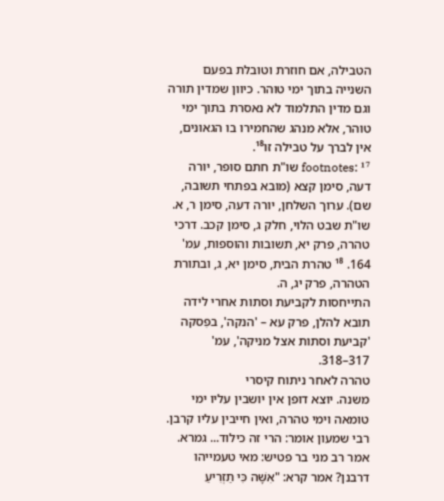הטבילה, אם חוזרת וטובלת בפעם השנייה בתוך ימי טוהר. כיוון שמדין תורה וגם מדין התלמוד לא נאסרת בתוך ימי טוהר, אלא מנהג שהחמירו בו הגאונים, אין לברך על טבילה זו¹⁸.
footnotes: ¹⁷ שו"ת חתם סופר, יורה דעה, סימן קצא (מובא בפתחי תשובה, שם). ערוך השלחן, יורה דעה, סימן ר, א. שו"ת שבט הלוי, חלק ג, סימן קכב. דרכי טהרה, פרק יא, תשובות והוספות, עמ' 164. ¹⁸ טהרת הבית, סימן יא, ג, ובתורת הטהרה, פרק יג, ה.
התייחסות לקביעת וסתות אחרי לידה תובא להלן, פרק עא – 'הנקה', בפִסקה 'קביעת וסתות אצל מניקה', עמ' 317–318.
טהרה לאחר ניתוח קיסרי
משנה. יוצא דופן אין יושבין עליו ימי טומאה וימי טהרה, ואין חייבין עליו קרבן. רבי שמעון אומר: הרי זה כילוד... גמרא. אמר רב מני בר פטיש: מאי טעמייהו דרבנן? אמר קרא: "אִשָּׁה כִּי תַזְרִיעַ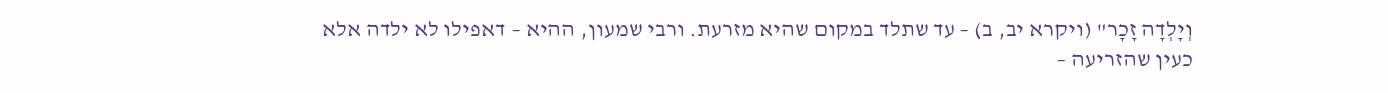וְיָלְדָה זָכָר" (ויקרא יב, ב) – עד שתלד במקום שהיא מזרעת. ורבי שמעון, ההיא – דאפילו לא ילדה אלא כעין שהזריעה –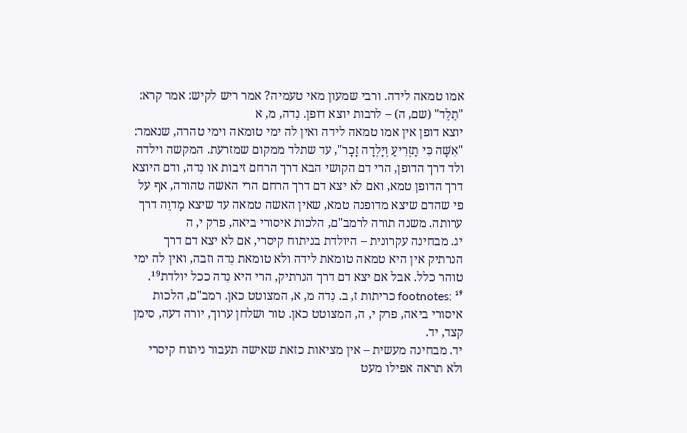אמו טמאה לידה. ורבי שמעון מאי טעמיה? אמר ריש לקיש: אמר קרא: "תֵלֵד" (שם, ה) – לרבות יוצא דופן. נִדה, מ, א
יוצא דופן אין אמו טמאה לידה ואין לה ימי טומאה וימי טהרה, שנאמר: "אִשָּׁה כִּי תַזְרִיעַ וְיָלְדָה זָכָר", עד שתלד ממקום שמזרעת. המקשה וילדה ולד דרך הדופן, הרי דם הקושי הבא דרך הרחם זיבות או נִדה, ודם היוצא דרך הדופן טמא, ואם לא יצא דם דרך הרחם הרי האשה טהורה, אף על פי שהדם שיצא מדופנה טמא, שאין האשה טמאה עד שיצא מַדוֵה דרך ערותה. משנה תורה לרמב"ם, הלכות איסורי ביאה, פרק י, ה
יג. מבחינה עקרונית – היולדת בניתוח קיסרי, אם לא יצא דם דרך הנרתיק אין היא טמאה טומאת לידה ולא טומאת נִדה וזבה, ואין לה ימי טוהר כלל. אבל אם יצא דם דרך הנרתיק, הרי היא נִדה ככל יולדת¹⁹.
footnotes: ¹⁹ כריתות ז, ב. נִדה מ, א, המצוטט כאן. רמב"ם, הלכות איסורי ביאה, פרק י, ה, המצוטט כאן. טור ושלחן ערוך, יורה דעה, סימן קצד, יד.
יד. מבחינה מעשית – אין מציאות כזאת שאישה תעבור ניתוח קיסרי ולא תראה אפילו מעט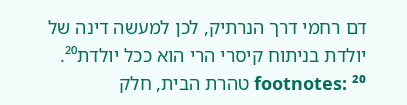דם רחמי דרך הנרתיק, לכן למעשה דינה של יולדת בניתוח קיסרי הרי הוא ככל יולדת²⁰.
footnotes: ²⁰ טהרת הבית, חלק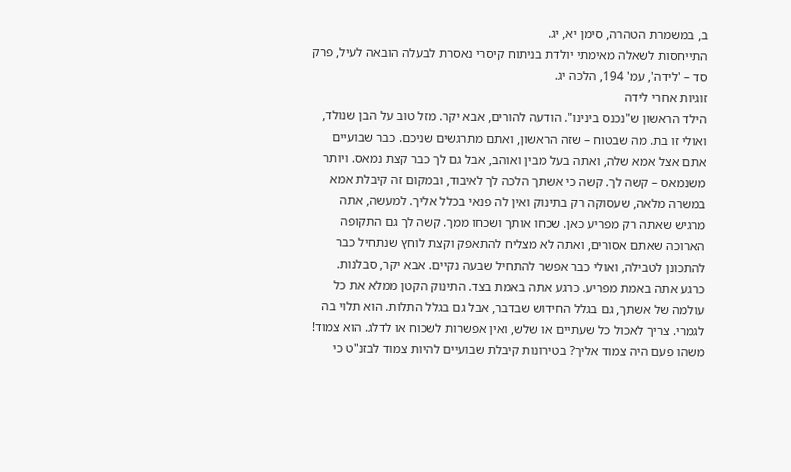ב, במשמרת הטהרה, סימן יא, יג.
התייחסות לשאלה מאימתי יולדת בניתוח קיסרי נאסרת לבעלה הובאה לעיל, פרק סד – 'לידה', עמ' 194, הלכה יג.
זוגיות אחרי לידה
הילד הראשון ש"נכנס בינינו". הודעה להורים, אבא יקר. מזל טוב על הבן שנולד, ואולי זו בת. מה שבטוח – שזה הראשון, ואתם מתרגשים שניכם. כבר שבועיים אתם אצל אמא שלה, ואתה בעל מבין ואוהב, אבל גם לך כבר קצת נמאס. ויותר משנמאס – קשה לך. קשה כי אשתך הלכה לך לאיבוד, ובמקום זה קיבלת אמא במשרה מלאה, שעסוקה רק בתינוק ואין לה פנאי בכלל אליך. למעשה, אתה מרגיש שאתה רק מפריע כאן. שכחו אותך ושכחו ממך. קשה לך גם התקופה הארוכה שאתם אסורים, ואתה לא מצליח להתאפק וקצת לוחץ שנתחיל כבר להתכונן לטבילה, ואולי כבר אפשר להתחיל שבעה נקיים. אבא יקר, סבלנות. כרגע אתה באמת מפריע. כרגע אתה באמת בצד. התינוק הקטן ממלא את כל עולמה של אשתך, גם בגלל החידוש שבדבר, אבל גם בגלל התלות. הוא תלוי בה לגמרי. צריך לאכול כל שעתיים או שלש, ואין אפשרות לשכוח או לדלג. הוא צמוד! משהו פעם היה צמוד אליך? בטירונות קיבלת שבועיים להיות צמוד לבזנ"ט כי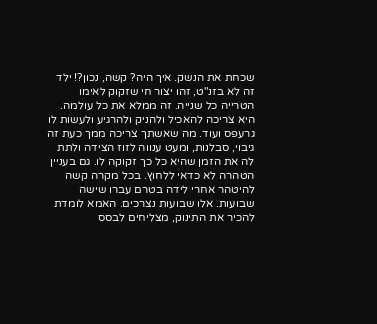שכחת את הנשק. איך היה? קשה, נכון?! ילד זה לא בזנ"ט, זהו יצור חי שזקוק לאימו הטרייה כל שנייה. זה ממלא את כל עולמה. היא צריכה להאכיל ולהניק ולהרגיע ולעשות לו גרעפס ועוד. מה שאשתך צריכה ממך כעת זה גיבוי, סבלנות, ומעט ענווה לזוז הצידה ולתת לה את הזמן שהיא כל כך זקוקה לו. גם בעניין הטהרה לא כדאי ללחוץ. בכל מקרה קשה להיטהר אחרי לידה בטרם עברו שישה שבועות. אלו שבועות נצרכים. האמא לומדת להכיר את התינוק, מצליחים לבסס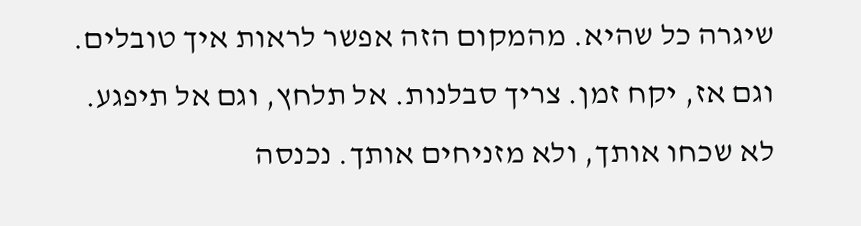שיגרה כל שהיא. מהמקום הזה אפשר לראות איך טובלים. וגם אז, יקח זמן. צריך סבלנות. אל תלחץ, וגם אל תיפגע. לא שכחו אותך, ולא מזניחים אותך. נכנסה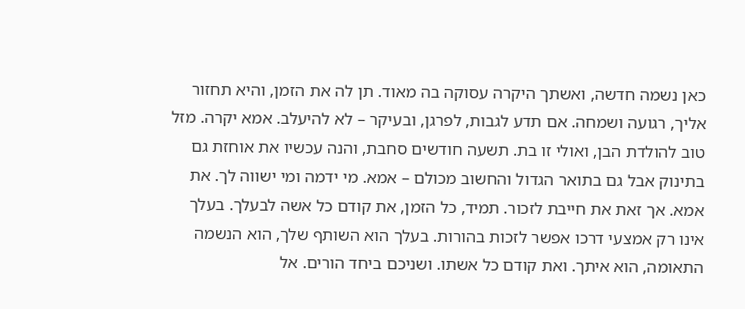כאן נשמה חדשה, ואשתך היקרה עסוקה בה מאוד. תן לה את הזמן, והיא תחזור אליך, רגועה ושמחה. אם תדע לגבות, לפרגן, ובעיקר – לא להיעלב. אמא יקרה. מזל טוב להולדת הבן, ואולי זו בת. תשעה חודשים סחבת, והנה עכשיו את אוחזת גם בתינוק אבל גם בתואר הגדול והחשוב מכולם – אמא. מי ידמה ומי ישווה לך. את אמא. אך זאת את חייבת לזכור. תמיד, כל הזמן, את קודם כל אשה לבעלך. בעלך אינו רק אמצעי דרכו אפשר לזכות בהורות. בעלך הוא השותף שלך, הוא הנשמה התאומה, הוא איתך. ואת קודם כל אשתו. ושניכם ביחד הורים. אל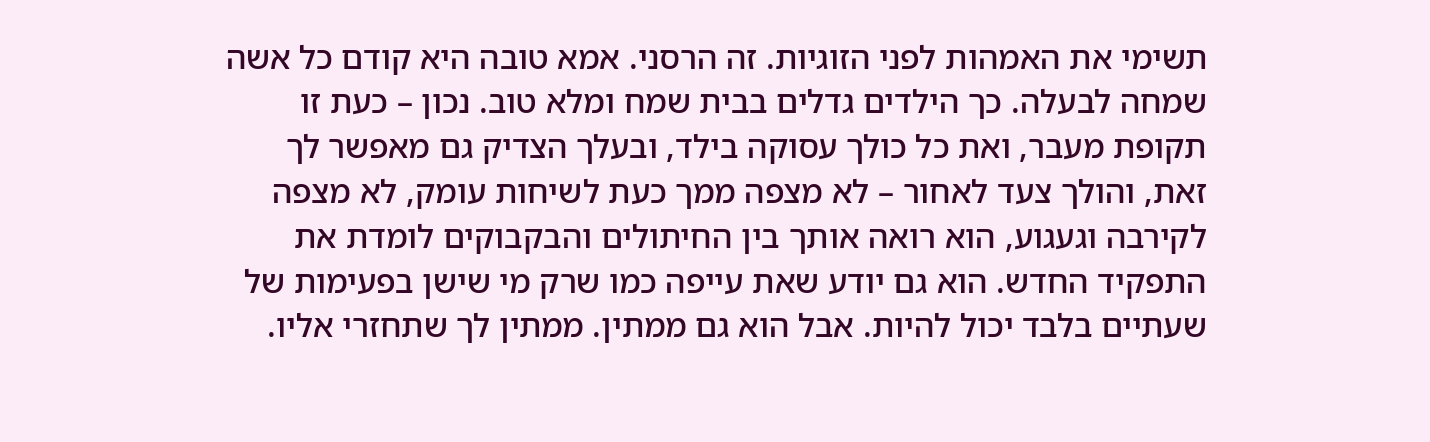תשימי את האמהות לפני הזוגיות. זה הרסני. אמא טובה היא קודם כל אשה שמחה לבעלה. כך הילדים גדלים בבית שמח ומלא טוב. נכון – כעת זו תקופת מעבר, ואת כל כולך עסוקה בילד, ובעלך הצדיק גם מאפשר לך זאת, והולך צעד לאחור – לא מצפה ממך כעת לשיחות עומק, לא מצפה לקירבה וגעגוע, הוא רואה אותך בין החיתולים והבקבוקים לומדת את התפקיד החדש. הוא גם יודע שאת עייפה כמו שרק מי שישן בפעימות של שעתיים בלבד יכול להיות. אבל הוא גם ממתין. ממתין לך שתחזרי אליו.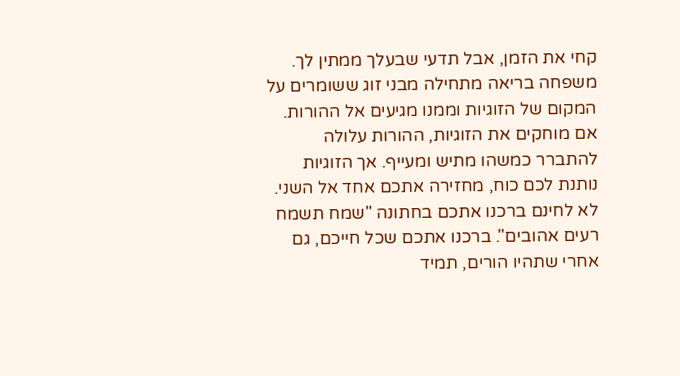קחי את הזמן, אבל תדעי שבעלך ממתין לך. משפחה בריאה מתחילה מבני זוג ששומרים על המקום של הזוגיות וממנו מגיעים אל ההורות. אם מוחקים את הזוגיות, ההורות עלולה להתברר כמשהו מתיש ומעייף. אך הזוגיות נותנת לכם כוח, מחזירה אתכם אחד אל השני.
לא לחינם ברכנו אתכם בחתונה "שמח תשמח רעים אהובים". ברכנו אתכם שכל חייכם, גם אחרי שתהיו הורים, תמיד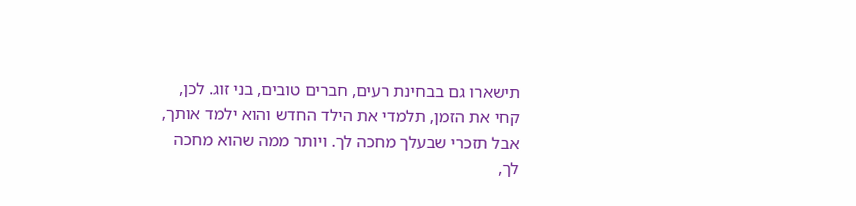תישארו גם בבחינת רעים, חברים טובים, בני זוג. לכן, קחי את הזמן, תלמדי את הילד החדש והוא ילמד אותך, אבל תזכרי שבעלך מחכה לך. ויותר ממה שהוא מחכה לך,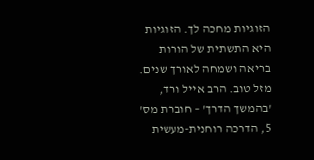הזוגיות מחכה לך. הזוגיות היא התשתית של הורות בריאה ושמחה לאורך שנים. מזל טוב. הרב אייל ורד, 'בהמשך הדרך' – חוברת מס' 5, הדרכה רוחנית-מעשית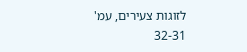לזוגות צעירים, עמ' 32-31